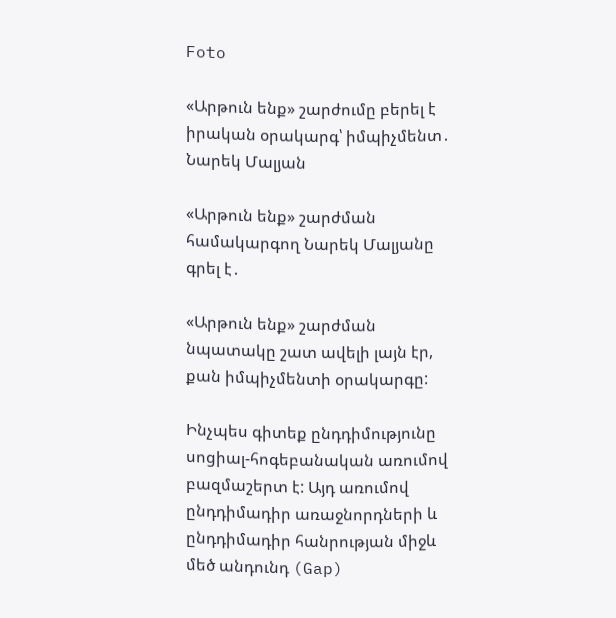Foto

«Արթուն ենք» շարժումը բերել է իրական օրակարգ՝ իմպիչմենտ․ Նարեկ Մալյան

«Արթուն ենք» շարժման համակարգող Նարեկ Մալյանը գրել է․

«Արթուն ենք» շարժման նպատակը շատ ավելի լայն էր, քան իմպիչմենտի օրակարգը:

Ինչպես գիտեք ընդդիմությունը սոցիալ-հոգեբանական առումով բազմաշերտ է: Այդ առումով ընդդիմադիր առաջնորդների և ընդդիմադիր հանրության միջև մեծ անդունդ (Gap)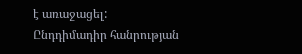է առաջացել:
Ընդդիմադիր հանրության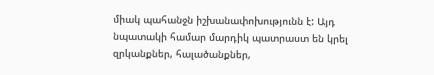միակ պահանջն իշխանափոխությունն է: Այդ նպատակի համար մարդիկ պատրաստ են կրել զրկանքներ, հալածանքներ,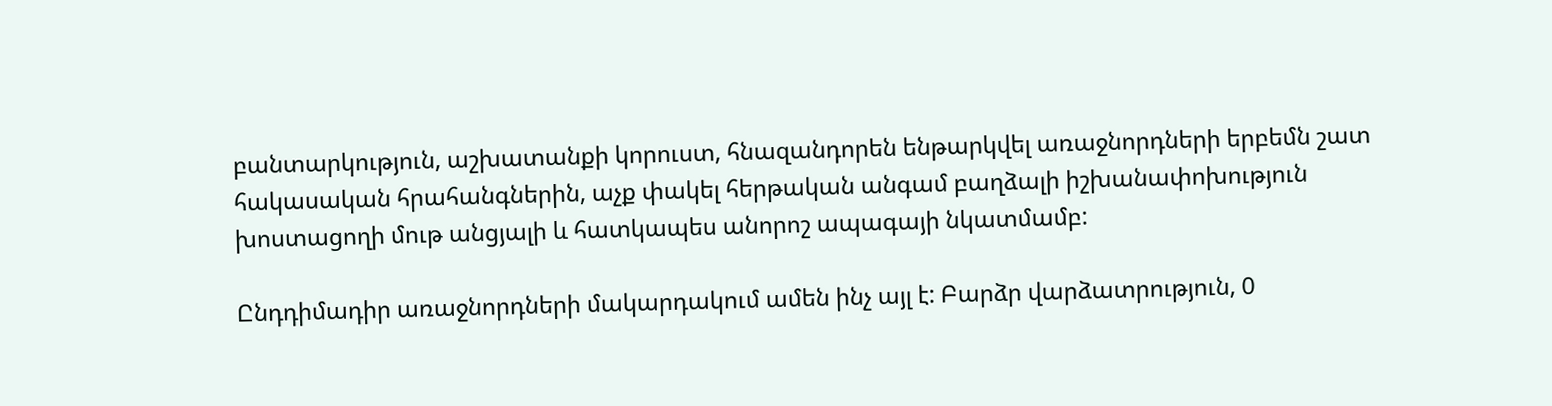բանտարկություն, աշխատանքի կորուստ, հնազանդորեն ենթարկվել առաջնորդների երբեմն շատ հակասական հրահանգներին, աչք փակել հերթական անգամ բաղձալի իշխանափոխություն խոստացողի մութ անցյալի և հատկապես անորոշ ապագայի նկատմամբ:

Ընդդիմադիր առաջնորդների մակարդակում ամեն ինչ այլ է: Բարձր վարձատրություն, 0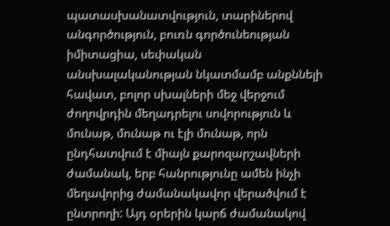պատասխանատվություն, տարիներով անգործություն, բուռն գործունեության իմիտացիա, սեփական անսխալականության նկատմամբ անքննելի հավատ, բոլոր սխալների մեջ վերջում ժողովրդին մեղադրելու սովորություն և մունաթ, մունաթ ու էլի մունաթ, որն ընդհատվում է միայն քարոզարշավների ժամանակ, երբ հանրությունը ամեն ինչի մեղավորից ժամանակավոր վերածվում է ընտրողի: Այդ օրերին կարճ ժամանակով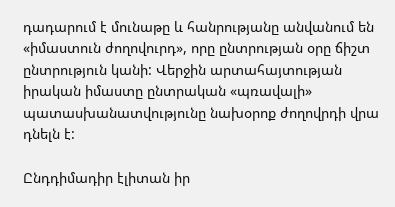դադարում է մունաթը և հանրությանը անվանում են «իմաստուն ժողովուրդ», որը ընտրության օրը ճիշտ ընտրություն կանի: Վերջին արտահայտության իրական իմաստը ընտրական «պռավալի» պատասխանատվությունը նախօրոք ժողովրդի վրա դնելն է:

Ընդդիմադիր էլիտան իր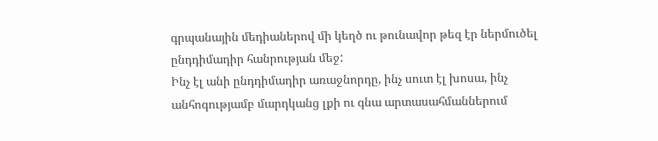գրպանային մեդիաներով մի կեղծ ու թունավոր թեզ էր ներմուծել ընդդիմադիր հանրության մեջ:
Ինչ էլ անի ընդդիմադիր առաջնորդը, ինչ սուտ էլ խոսա, ինչ անհոգությամբ մարդկանց լքի ու գնա արտասահմաններում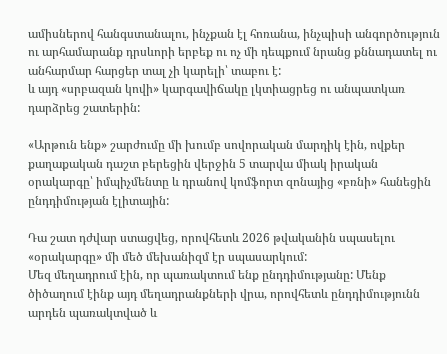ամիսներով հանգստանալու, ինչքան էլ հոռանա, ինչպիսի անգործություն ու արհամարանք դրսևորի երբեք ու ոչ մի դեպքում նրանց քննադատել ու անհարմար հարցեր տալ չի կարելի՝ տաբու է:
և այդ «սրբազան կովի» կարգավիճակը լկտիացրեց ու անպատկառ դարձրեց շատերին:

«Արթուն ենք» շարժումը մի խումբ սովորական մարդիկ էին, ովքեր քաղաքական դաշտ բերեցին վերջին 5 տարվա միակ իրական օրակարգը՝ իմպիչմենտը և դրանով կոմֆորտ զոնայից «բռնի» հանեցին ընդդիմության էլիտային:

Դա շատ դժվար ստացվեց, որովհետև 2026 թվականին սպասելու «օրակարգը» մի մեծ մեխանիզմ էր սպասարկում:
Մեզ մեղադրում էին, որ պառակտում ենք ընդդիմությանը: Մենք ծիծաղում էինք այդ մեղադրանքների վրա, որովհետև ընդդիմությունն արդեն պառակտված և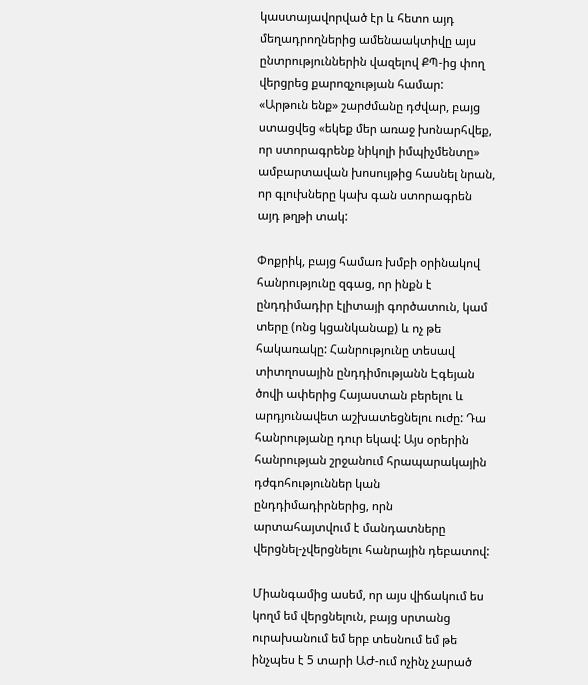կաստայավորված էր և հետո այդ մեղադրողներից ամենաակտիվը այս ընտրություններին վազելով ՔՊ-ից փող վերցրեց քարոզչության համար:
«Արթուն ենք» շարժմանը դժվար, բայց ստացվեց «եկեք մեր առաջ խոնարհվեք, որ ստորագրենք նիկոլի իմպիչմենտը» ամբարտավան խոսույթից հասնել նրան, որ գլուխները կախ գան ստորագրեն այդ թղթի տակ:

Փոքրիկ, բայց համառ խմբի օրինակով հանրությունը զգաց, որ ինքն է ընդդիմադիր էլիտայի գործատուն, կամ տերը (ոնց կցանկանաք) և ոչ թե հակառակը: Հանրությունը տեսավ տիտղոսային ընդդիմությանն Էգեյան ծովի ափերից Հայաստան բերելու և արդյունավետ աշխատեցնելու ուժը: Դա հանրությանը դուր եկավ: Այս օրերին հանրության շրջանում հրապարակային դժգոհություններ կան ընդդիմադիրներից, որն արտահայտվում է մանդատները վերցնել-չվերցնելու հանրային դեբատով:

Միանգամից ասեմ, որ այս վիճակում ես կողմ եմ վերցնելուն, բայց սրտանց ուրախանում եմ երբ տեսնում եմ թե ինչպես է 5 տարի ԱԺ-ում ոչինչ չարած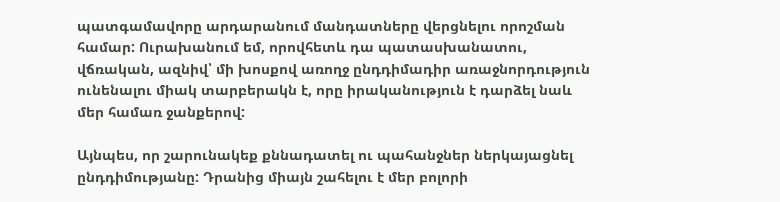պատգամավորը արդարանում մանդատները վերցնելու որոշման համար: Ուրախանում եմ, որովհետև դա պատասխանատու, վճռական, ազնիվ՝ մի խոսքով առողջ ընդդիմադիր առաջնորդություն ունենալու միակ տարբերակն է, որը իրականություն է դարձել նաև մեր համառ ջանքերով:

Այնպես, որ շարունակեք քննադատել ու պահանջներ ներկայացնել ընդդիմությանը: Դրանից միայն շահելու է մեր բոլորի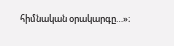հիմնական օրակարգը…»։